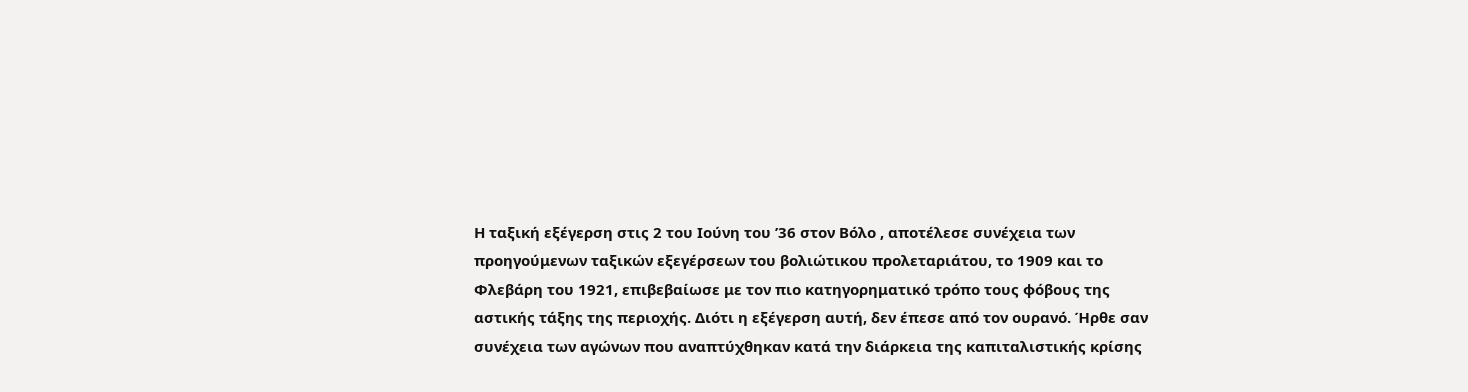Η ταξική εξέγερση στις 2 του Ιούνη του ’36 στον Βόλο , αποτέλεσε συνέχεια των
προηγούμενων ταξικών εξεγέρσεων του βολιώτικου προλεταριάτου, το 1909 και το
Φλεβάρη του 1921, επιβεβαίωσε με τον πιο κατηγορηματικό τρόπο τους φόβους της
αστικής τάξης της περιοχής. Διότι η εξέγερση αυτή, δεν έπεσε από τον ουρανό. Ήρθε σαν
συνέχεια των αγώνων που αναπτύχθηκαν κατά την διάρκεια της καπιταλιστικής κρίσης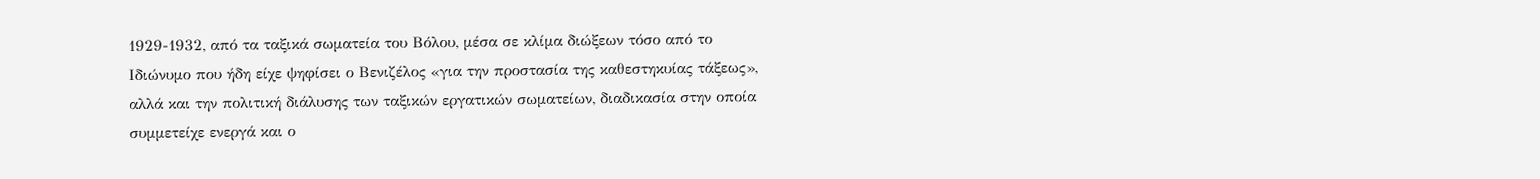1929-1932, από τα ταξικά σωματεία του Βόλου, μέσα σε κλίμα διώξεων τόσο από το
Ιδιώνυμο που ήδη είχε ψηφίσει ο Βενιζέλος «για την προστασία της καθεστηκυίας τάξεως»,
αλλά και την πολιτική διάλυσης των ταξικών εργατικών σωματείων, διαδικασία στην οποία
συμμετείχε ενεργά και ο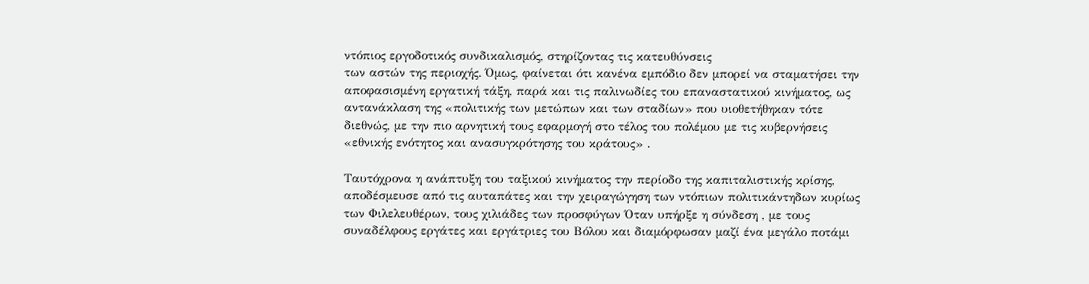ντόπιος εργοδοτικός συνδικαλισμός, στηρίζοντας τις κατευθύνσεις
των αστών της περιοχής. Όμως, φαίνεται ότι κανένα εμπόδιο δεν μπορεί να σταματήσει την
αποφασισμένη εργατική τάξη, παρά και τις παλινωδίες του επαναστατικού κινήματος, ως
αντανάκλαση της «πολιτικής των μετώπων και των σταδίων» που υιοθετήθηκαν τότε
διεθνώς, με την πιο αρνητική τους εφαρμογή στο τέλος του πολέμου με τις κυβερνήσεις
«εθνικής ενότητος και ανασυγκρότησης του κράτους» .

Ταυτόχρονα η ανάπτυξη του ταξικού κινήματος την περίοδο της καπιταλιστικής κρίσης,
αποδέσμευσε από τις αυταπάτες και την χειραγώγηση των ντόπιων πολιτικάντηδων κυρίως
των Φιλελευθέρων, τους χιλιάδες των προσφύγων Όταν υπήρξε η σύνδεση , με τους
συναδέλφους εργάτες και εργάτριες του Βόλου και διαμόρφωσαν μαζί ένα μεγάλο ποτάμι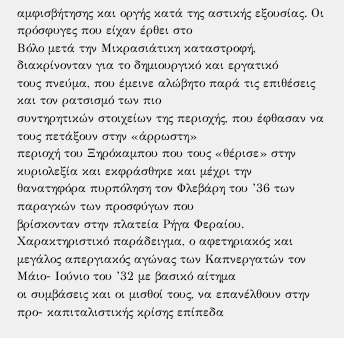αμφισβήτησης και οργής κατά της αστικής εξουσίας. Οι πρόσφυγες που είχαν έρθει στο
Βόλο μετά την Μικρασιάτικη καταστροφή, διακρίνονταν για το δημιουργικό και εργατικό
τους πνεύμα, που έμεινε αλώβητο παρά τις επιθέσεις και τον ρατσισμό των πιο
συντηρητικών στοιχείων της περιοχής, που έφθασαν να τους πετάξουν στην «άρρωστη»
περιοχή του Ξηρόκαμπου που τους «θέρισε» στην κυριολεξία και εκφράσθηκε και μέχρι την
θανατηφόρα πυρπόληση τον Φλεβάρη του ’36 των παραγκών των προσφύγων που
βρίσκονταν στην πλατεία Ρήγα Φεραίου. Χαρακτηριστικό παράδειγμα, ο αφετηριακός και
μεγάλος απεργιακός αγώνας των Καπνεργατών τον Μάιο- Ιούνιο του ’32 με βασικό αίτημα
οι συμβάσεις και οι μισθοί τους, να επανέλθουν στην προ- καπιταλιστικής κρίσης επίπεδα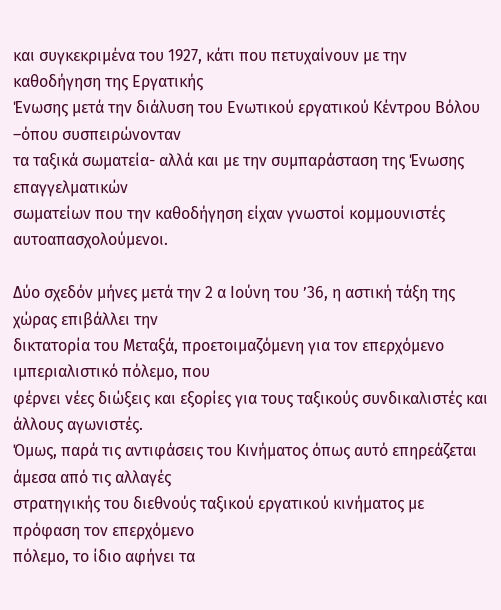και συγκεκριμένα του 1927, κάτι που πετυχαίνουν με την καθοδήγηση της Εργατικής
Ένωσης μετά την διάλυση του Ενωτικού εργατικού Κέντρου Βόλου –όπου συσπειρώνονταν
τα ταξικά σωματεία- αλλά και με την συμπαράσταση της Ένωσης επαγγελματικών
σωματείων που την καθοδήγηση είχαν γνωστοί κομμουνιστές αυτοαπασχολούμενοι.

Δύο σχεδόν μήνες μετά την 2 α Ιούνη του ’36, η αστική τάξη της χώρας επιβάλλει την
δικτατορία του Μεταξά, προετοιμαζόμενη για τον επερχόμενο ιμπεριαλιστικό πόλεμο, που
φέρνει νέες διώξεις και εξορίες για τους ταξικούς συνδικαλιστές και άλλους αγωνιστές.
Όμως, παρά τις αντιφάσεις του Κινήματος όπως αυτό επηρεάζεται άμεσα από τις αλλαγές
στρατηγικής του διεθνούς ταξικού εργατικού κινήματος με πρόφαση τον επερχόμενο
πόλεμο, το ίδιο αφήνει τα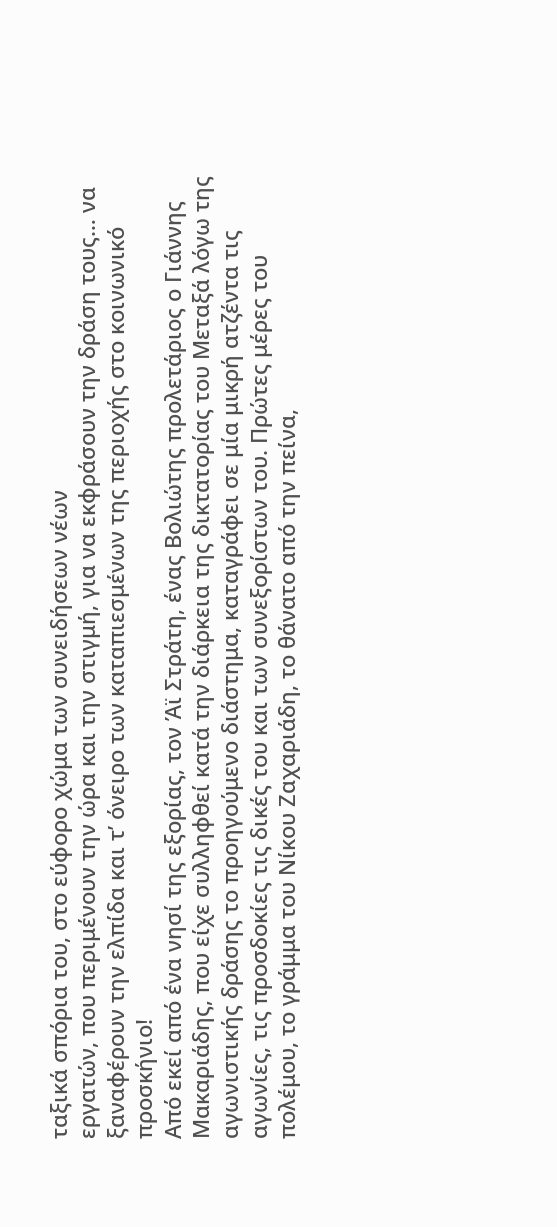ταξικά σπόρια του, στο εύφορο χώμα των συνειδήσεων νέων
εργατών, που περιμένουν την ώρα και την στιγμή, για να εκφράσουν την δράση τους… να
ξαναφέρουν την ελπίδα και τ’ όνειρο των καταπιεσμένων της περιοχής στο κοινωνικό
προσκήνιο!
Από εκεί από ένα νησί της εξορίας, τον Άϊ Στράτη, ένας Βολιώτης προλετάριος ο Γιάννης
Μακαριάδης, που είχε συλληφθεί κατά την διάρκεια της δικτατορίας του Μεταξά λόγω της
αγωνιστικής δράσης το προηγούμενο διάστημα, καταγράφει σε μία μικρή ατζέντα τις
αγωνίες, τις προσδοκίες τις δικές του και των συνεξορίστων του. Πρώτες μέρες του
πολέμου, το γράμμα του Νίκου Ζαχαριάδη, το θάνατο από την πείνα,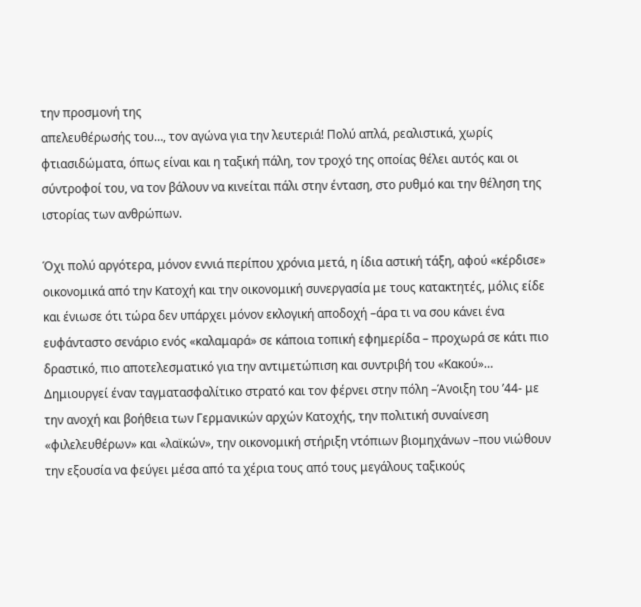την προσμονή της
απελευθέρωσής του…, τον αγώνα για την λευτεριά! Πολύ απλά, ρεαλιστικά, χωρίς
φτιασιδώματα, όπως είναι και η ταξική πάλη, τον τροχό της οποίας θέλει αυτός και οι
σύντροφοί του, να τον βάλουν να κινείται πάλι στην ένταση, στο ρυθμό και την θέληση της
ιστορίας των ανθρώπων.

Όχι πολύ αργότερα, μόνον εννιά περίπου χρόνια μετά, η ίδια αστική τάξη, αφού «κέρδισε»
οικονομικά από την Κατοχή και την οικονομική συνεργασία με τους κατακτητές, μόλις είδε
και ένιωσε ότι τώρα δεν υπάρχει μόνον εκλογική αποδοχή –άρα τι να σου κάνει ένα
ευφάνταστο σενάριο ενός «καλαμαρά» σε κάποια τοπική εφημερίδα – προχωρά σε κάτι πιο
δραστικό, πιο αποτελεσματικό για την αντιμετώπιση και συντριβή του «Κακού»…
Δημιουργεί έναν ταγματασφαλίτικο στρατό και τον φέρνει στην πόλη –Άνοιξη του ’44- με
την ανοχή και βοήθεια των Γερμανικών αρχών Κατοχής, την πολιτική συναίνεση
«φιλελευθέρων» και «λαϊκών», την οικονομική στήριξη ντόπιων βιομηχάνων –που νιώθουν
την εξουσία να φεύγει μέσα από τα χέρια τους από τους μεγάλους ταξικούς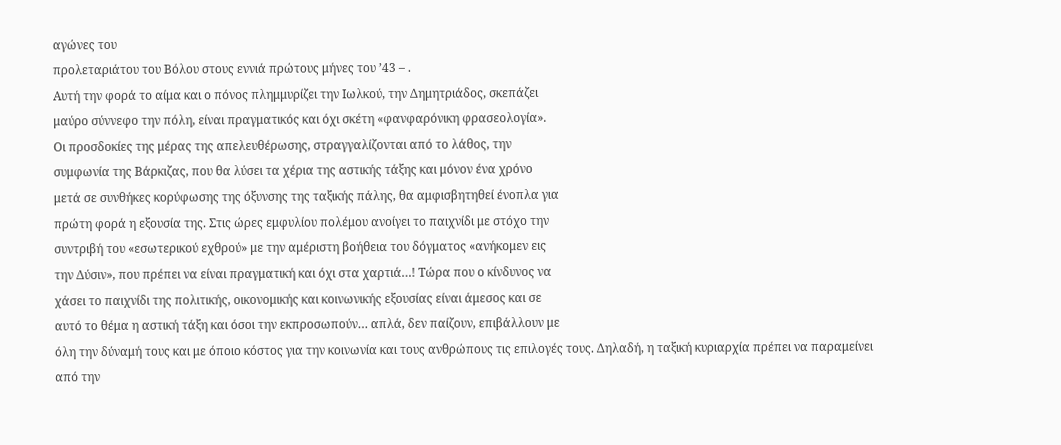αγώνες του
προλεταριάτου του Βόλου στους εννιά πρώτους μήνες του ’43 – .
Αυτή την φορά το αίμα και ο πόνος πλημμυρίζει την Ιωλκού, την Δημητριάδος, σκεπάζει
μαύρο σύννεφο την πόλη, είναι πραγματικός και όχι σκέτη «φανφαρόνικη φρασεολογία».
Οι προσδοκίες της μέρας της απελευθέρωσης, στραγγαλίζονται από το λάθος, την
συμφωνία της Βάρκιζας, που θα λύσει τα χέρια της αστικής τάξης και μόνον ένα χρόνο
μετά σε συνθήκες κορύφωσης της όξυνσης της ταξικής πάλης, θα αμφισβητηθεί ένοπλα για
πρώτη φορά η εξουσία της. Στις ώρες εμφυλίου πολέμου ανοίγει το παιχνίδι με στόχο την
συντριβή του «εσωτερικού εχθρού» με την αμέριστη βοήθεια του δόγματος «ανήκομεν εις
την Δύσιν», που πρέπει να είναι πραγματική και όχι στα χαρτιά…! Τώρα που ο κίνδυνος να
χάσει το παιχνίδι της πολιτικής, οικονομικής και κοινωνικής εξουσίας είναι άμεσος και σε
αυτό το θέμα η αστική τάξη και όσοι την εκπροσωπούν… απλά, δεν παίζουν, επιβάλλουν με
όλη την δύναμή τους και με όποιο κόστος για την κοινωνία και τους ανθρώπους τις επιλογές τους. Δηλαδή, η ταξική κυριαρχία πρέπει να παραμείνει από την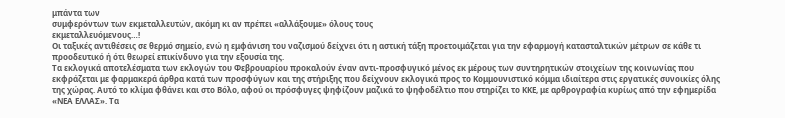μπάντα των
συμφερόντων των εκμεταλλευτών, ακόμη κι αν πρέπει «αλλάξουμε» όλους τους
εκμεταλλευόμενους…!
Οι ταξικές αντιθέσεις σε θερμό σημείο, ενώ η εμφάνιση του ναζισμού δείχνει ότι η αστική τάξη προετοιμάζεται για την εφαρμογή κατασταλτικών μέτρων σε κάθε τι προοδευτικό ή ότι θεωρεί επικίνδυνο για την εξουσία της.
Τα εκλογικά αποτελέσματα των εκλογών του Φεβρουαρίου προκαλούν έναν αντι-προσφυγικό μένος εκ μέρους των συντηρητικών στοιχείων της κοινωνίας που εκφράζεται με φαρμακερά άρθρα κατά των προσφύγων και της στήριξης που δείχνουν εκλογικά προς το Κομμουνιστικό κόμμα ιδιαίτερα στις εργατικές συνοικίες όλης της χώρας. Αυτό το κλίμα φθάνει και στο Βόλο, αφού οι πρόσφυγες ψηφίζουν μαζικά το ψηφοδέλτιο που στηρίζει το ΚΚΕ, με αρθρογραφία κυρίως από την εφημερίδα «ΝΕΑ ΕΛΛΑΣ». Τα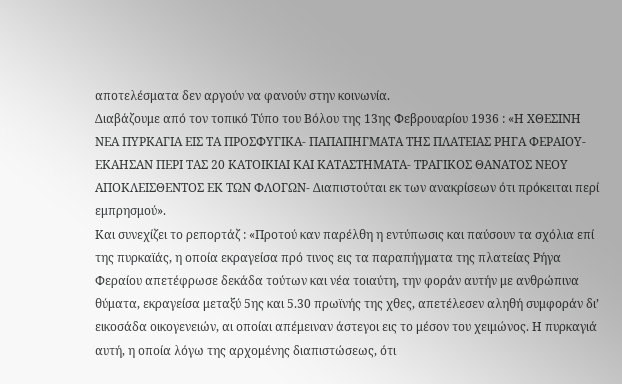αποτελέσματα δεν αργούν να φανούν στην κοινωνία.
Διαβάζουμε από τον τοπικό Τύπο του Βόλου της 13ης Φεβρουαρίου 1936 : «Η ΧΘΕΣΙΝΗ ΝΕΑ ΠΥΡΚΑΓΙΑ ΕΙΣ ΤΑ ΠΡΟΣΦΥΓΙΚΑ- ΠΑΠΑΠΗΓΜΑΤΑ ΤΗΣ ΠΛΑΤΕΙΑΣ ΡΗΓΑ ΦΕΡΑΙΟΥ- ΕΚΑΗΣΑΝ ΠΕΡΙ ΤΑΣ 20 ΚΑΤΟΙΚΙΑΙ ΚΑΙ ΚΑΤΑΣΤΗΜΑΤΑ- ΤΡΑΓΙΚΟΣ ΘΑΝΑΤΟΣ ΝΕΟΥ ΑΠΟΚΛΕΙΣΘΕΝΤΟΣ ΕΚ ΤΩΝ ΦΛΟΓΩΝ- Διαπιστούται εκ των ανακρίσεων ότι πρόκειται περί εμπρησμού».
Και συνεχίζει το ρεπορτάζ : «Προτού καν παρέλθη η εντύπωσις και παύσουν τα σχόλια επί της πυρκαϊάς, η οποία εκραγείσα πρό τινος εις τα παραπήγματα της πλατείας Ρήγα Φεραίου απετέφρωσε δεκάδα τούτων και νέα τοιαύτη, την φοράν αυτήν με ανθρώπινα θύματα, εκραγείσα μεταξύ 5ης και 5.30 πρωϊνής της χθες, απετέλεσεν αληθή συμφοράν δι’ εικοσάδα οικογενειών, αι οποίαι απέμειναν άστεγοι εις το μέσον του χειμώνος. Η πυρκαγιά αυτή, η οποία λόγω της αρχομένης διαπιστώσεως, ότι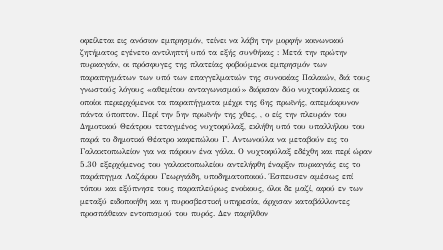οφείλεται εις ανόσιον εμπρησμόν, τείνει να λάβη την μορφήν κοινωνικού ζητήματος εγένετο αντιληπτή υπό τα εξής συνθήκας : Μετά την πρώτην πυρκαγιάν, οι πρόσφυγες της πλατείας φοβούμενοι εμπρησμόν των παραπηγμάτων των υπό των επαγγελματιών της συνοικίας Παλαιών, διά τους γνωστούς λόγους «αθεμίτου ανταγωνισμού» διόρισαν δύο νυχτοφύλακες οι οποίοι περιερχόμενοι τα παραπήγματα μέχρι της 6ης πρωϊνής, απεμάκρυνον πάντα ύποπτον. Περί την 5ην πρωϊνήν της χθες, , ο είς την πλευράν του Δημοτικού Θεάτρου τεταγμένος νυχτοφύλαξ, εκλήθη υπό του υπαλλήλου του παρά το δημοτικό Θέατρο καφεπώλου Γ. Αντωνούλα να μεταβούν εις το Γαλακτοπωλείον για να πάρουν ένα γάλα. Ο νυχτοφύλαξ εδέχθη και περί ώραν 5.30 εξερχόμενος του γαλακτοπωλείου αντελήφθη έναρξιν πυρκαγιάς εις το παράπηγμα Λαζάρου Γεωργιάδη, υποδηματοποιού. Έσπευσεν αμέσως επί τόπου και εξύπνησε τους παραπλεύρως ενοίκους, όλοι δε μαζί, αφού εν των μεταξύ ειδοποιήθη και η πυροσβεστική υπηρεσία, άρχισαν καταβάλλοντες προσπάθειαν εντοπισμού του πυρός. Δεν παρήλθον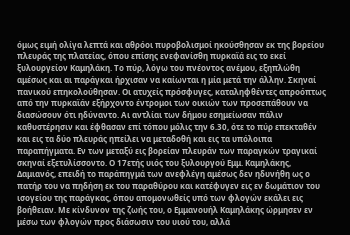όμως ειμή ολίγα λεπτά και αθρόοι πυροβολισμοί ηκούσθησαν εκ της βορείου πλευράς της πλατείας, όπου επίσης ενεφανίσθη πυρκαϊά εις το εκεί ξυλουργείον Καμηλάκη. Το πύρ, λόγω του πνέοντος ανέμου, εξηπλώθη αμέσως και αι παράγκαι ήρχισαν να καίωνται η μία μετά την άλλην. Σκηναί πανικού επηκολούθησαν. Οι ατυχείς πρόσφυγες, καταληφθέντες απροόπτως από την πυρκαϊάν εξήρχοντο έντρομοι των οικιών των προσεπάθουν να διασώσουν ότι ηδύναντο. Αι αντλίαι των δήμου εσημείωσαν πάλιν καθυστέρησιν και έφθασαν επί τόπου μόλις την 6.30, ότε το πύρ επεκταθέν και εις τα δύο πλευράς ηπείλει να μεταδοθή και εις τα υπόλοιπα παραπήγματα. Εν των μεταξύ εις βορείαν πλευράν των παραγκών τραγικαί σκηναί εξετυλίσσοντο. Ο 17ετής υιός του ξυλουργού Εμμ. Καμηλάκης, Δαμιανός, επειδή το παράπηγμά των ανεφλέγη αμέσως δεν ηδυνήθη ως ο πατήρ του να πηδήση εκ του παραθύρου και κατέφυγεν εις εν δωμάτιον του ισογείου της παράγκας, όπου απομονωθείς υπό των φλογών εκάλει εις βοήθειαν. Με κίνδυνον της ζωής του, ο Εμμανουήλ Καμηλάκης ώρμησεν εν μέσω των φλογών προς διάσωσιν του υιού του, αλλά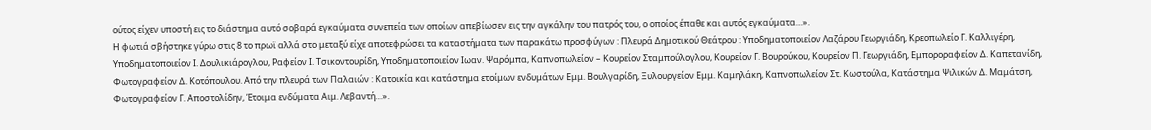ούτος είχεν υποστή εις το διάστημα αυτό σοβαρά εγκαύματα συνεπεία των οποίων απεβίωσεν εις την αγκάλην του πατρός του, ο οποίος έπαθε και αυτός εγκαύματα…».
Η φωτιά σβήστηκε γύρω στις 8 το πρωϊ αλλά στο μεταξύ είχε αποτεφρώσει τα καταστήματα των παρακάτω προσφύγων : Πλευρά Δημοτικού Θεάτρου : Υποδηματοποιείον Λαζάρου Γεωργιάδη, Κρεοπωλείο Γ. Καλλιγέρη, Υποδηματοποιείον Ι. Δουλικιάρογλου, Ραφείον Ι. Τσικοντουρίδη, Υποδηματοποιείον Ιωαν. Ψαρόμπα, Καπνοπωλείον – Κουρείον Σταμπούλογλου, Κουρείον Γ. Βουρούκου, Κουρείον Π. Γεωργιάδη, Εμποροραφείον Δ. Καπετανίδη, Φωτογραφείον Δ. Κοτόπουλου. Από την πλευρά των Παλαιών : Κατοικία και κατάστημα ετοίμων ενδυμάτων Εμμ. Βουλγαρίδη, Ξυλουργείον Εμμ. Καμηλάκη, Καπνοπωλείον Στ. Κωστούλα, Κατάστημα Ψιλικών Δ. Μαμάτση, Φωτογραφείον Γ. Αποστολίδην, Έτοιμα ενδύματα Αιμ. Λεβαντή…».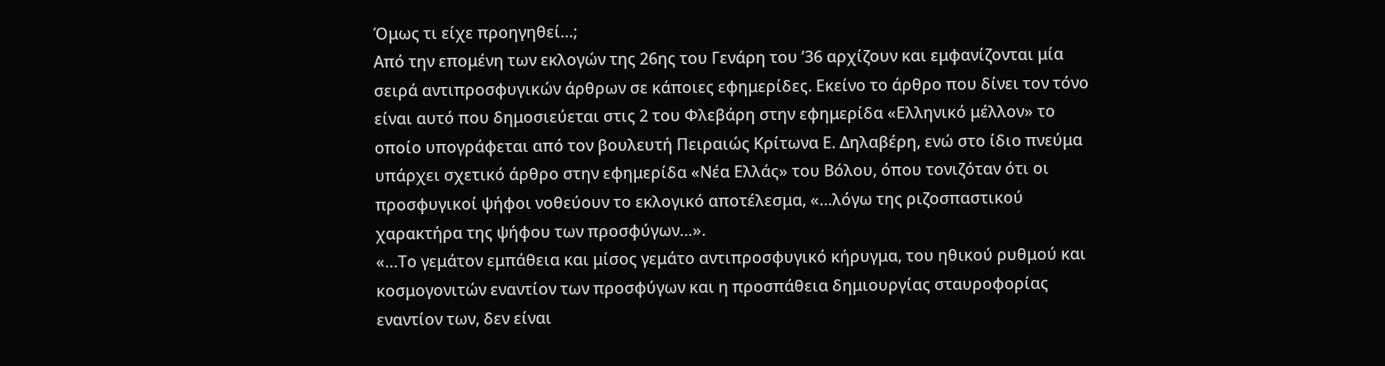Όμως τι είχε προηγηθεί…;
Από την επομένη των εκλογών της 26ης του Γενάρη του ’36 αρχίζουν και εμφανίζονται μία σειρά αντιπροσφυγικών άρθρων σε κάποιες εφημερίδες. Εκείνο το άρθρο που δίνει τον τόνο είναι αυτό που δημοσιεύεται στις 2 του Φλεβάρη στην εφημερίδα «Ελληνικό μέλλον» το οποίο υπογράφεται από τον βουλευτή Πειραιώς Κρίτωνα Ε. Δηλαβέρη, ενώ στο ίδιο πνεύμα υπάρχει σχετικό άρθρο στην εφημερίδα «Νέα Ελλάς» του Βόλου, όπου τονιζόταν ότι οι προσφυγικοί ψήφοι νοθεύουν το εκλογικό αποτέλεσμα, «…λόγω της ριζοσπαστικού χαρακτήρα της ψήφου των προσφύγων…».
«…Το γεμάτον εμπάθεια και μίσος γεμάτο αντιπροσφυγικό κήρυγμα, του ηθικού ρυθμού και κοσμογονιτών εναντίον των προσφύγων και η προσπάθεια δημιουργίας σταυροφορίας εναντίον των, δεν είναι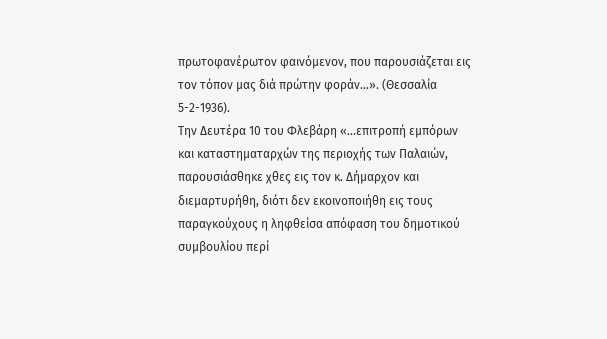πρωτοφανέρωτον φαινόμενον, που παρουσιάζεται εις τον τόπον μας διά πρώτην φοράν…». (Θεσσαλία 5-2-1936).
Την Δευτέρα 10 του Φλεβάρη «…επιτροπή εμπόρων και καταστηματαρχών της περιοχής των Παλαιών, παρουσιάσθηκε χθες εις τον κ. Δήμαρχον και διεμαρτυρήθη, διότι δεν εκοινοποιήθη εις τους παραγκούχους η ληφθείσα απόφαση του δημοτικού συμβουλίου περί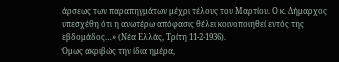άρσεως των παραπηγμάτων μέχρι τέλους του Μαρτίου. Ο κ. Δήμαρχος υπεσχέθη ότι η ανωτέρω απόφασις θέλει κοινοποιηθεί εντός της εβδομάδος…» (Νέα Ελλάς, Τρίτη 11-2-1936).
Όμως ακριβώς την ίδια ημέρα,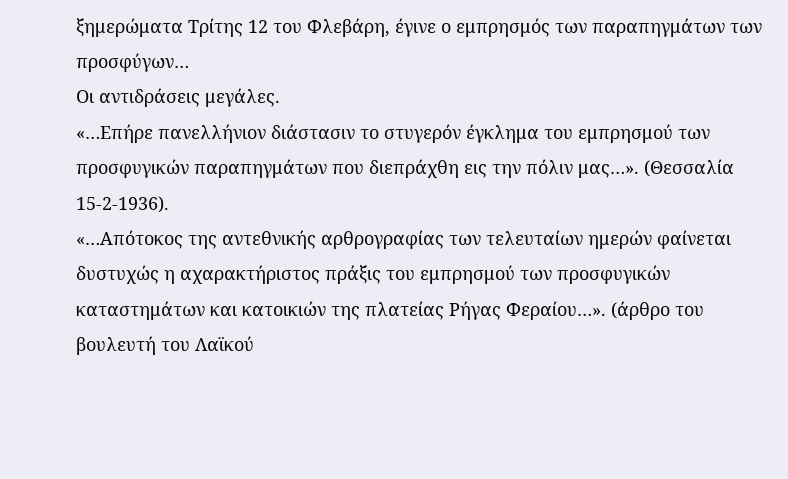ξημερώματα Τρίτης 12 του Φλεβάρη, έγινε ο εμπρησμός των παραπηγμάτων των προσφύγων…
Οι αντιδράσεις μεγάλες.
«…Επήρε πανελλήνιον διάστασιν το στυγερόν έγκλημα του εμπρησμού των προσφυγικών παραπηγμάτων που διεπράχθη εις την πόλιν μας…». (Θεσσαλία 15-2-1936).
«…Απότοκος της αντεθνικής αρθρογραφίας των τελευταίων ημερών φαίνεται δυστυχώς η αχαρακτήριστος πράξις του εμπρησμού των προσφυγικών καταστημάτων και κατοικιών της πλατείας Ρήγας Φεραίου…». (άρθρο του βουλευτή του Λαϊκού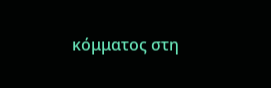κόμματος στη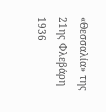«Θεσσαλία» της 21ης Φλεβάρη 1936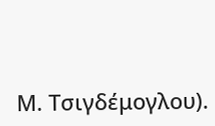Μ. Τσιγδέμογλου).